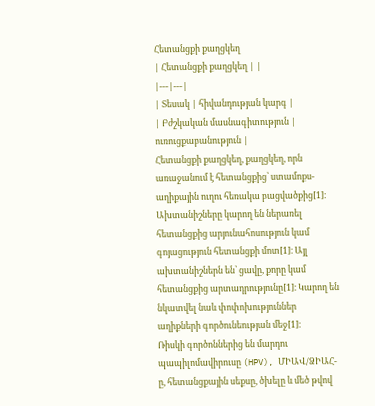Հետանցքի քաղցկեղ
| Հետանցքի քաղցկեղ | |
|---|---|
| Տեսակ | հիվանդության կարգ |
| Բժշկական մասնագիտություն | ուռուցքաբանություն |
Հետանցքի քաղցկեղ, քաղցկեղ, որն առաջանում է հետանցքից՝ ստամոքս-աղիքային ուղու հեռակա բացվածքից[1]։ Ախտանիշները կարող են ներառել հետանցքից արյունահոսություն կամ գոյացություն հետանցքի մոտ[1]։ Այլ ախտանիշներն են՝ ցավը, քորը կամ հետանցքից արտադրությունը[1]։ Կարող են նկատվել նաև փոփոխություններ աղիքների գործունեության մեջ[1]։
Ռիսկի գործոններից են մարդու պապիլոմավիրուսը (HPV), ՄԻԱՎ/ՁԻԱՀ-ը, հետանցքային սեքսը, ծխելը և մեծ թվով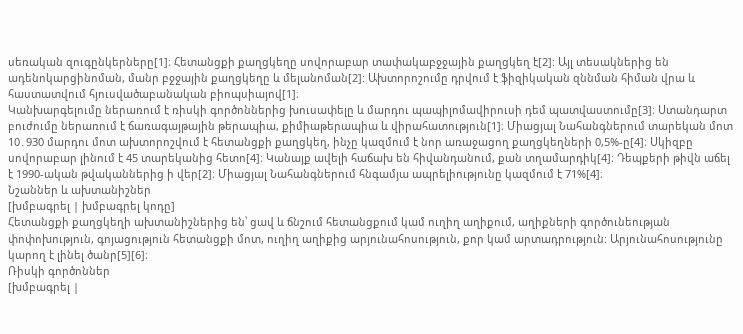սեռական զուգընկերները[1]։ Հետանցքի քաղցկեղը սովորաբար տափակաբջջային քաղցկեղ է[2]: Այլ տեսակներից են ադենոկարցինոման, մանր բջջային քաղցկեղը և մելանոման[2]: Ախտորոշումը դրվում է ֆիզիկական զննման հիման վրա և հաստատվում հյուսվածաբանական բիոպսիայով[1]։
Կանխարգելումը ներառում է ռիսկի գործոններից խուսափելը և մարդու պապիլոմավիրուսի դեմ պատվաստումը[3]։ Ստանդարտ բուժումը ներառում է ճառագայթային թերապիա, քիմիաթերապիա և վիրահատություն[1]։ Միացյալ Նահանգներում տարեկան մոտ 10․930 մարդու մոտ ախտորոշվում է հետանցքի քաղցկեղ, ինչը կազմում է նոր առաջացող քաղցկեղների 0,5%-ը[4]։ Սկիզբը սովորաբար լինում է 45 տարեկանից հետո[4]։ Կանայք ավելի հաճախ են հիվանդանում, քան տղամարդիկ[4]։ Դեպքերի թիվն աճել է 1990-ական թվականներից ի վեր[2]։ Միացյալ Նահանգներում հնգամյա ապրելիությունը կազմում է 71%[4]։
Նշաններ և ախտանիշներ
[խմբագրել | խմբագրել կոդը]
Հետանցքի քաղցկեղի ախտանիշներից են՝ ցավ և ճնշում հետանցքում կամ ուղիղ աղիքում, աղիքների գործունեության փոփոխություն, գոյացություն հետանցքի մոտ, ուղիղ աղիքից արյունահոսություն, քոր կամ արտադրություն: Արյունահոսությունը կարող է լինել ծանր[5][6]։
Ռիսկի գործոններ
[խմբագրել |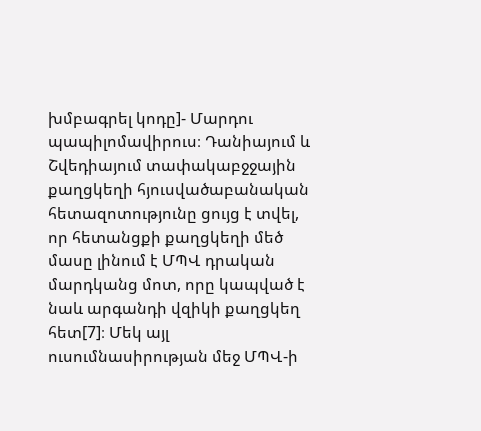խմբագրել կոդը]- Մարդու պապիլոմավիրուս։ Դանիայում և Շվեդիայում տափակաբջջային քաղցկեղի հյուսվածաբանական հետազոտությունը ցույց է տվել, որ հետանցքի քաղցկեղի մեծ մասը լինում է ՄՊՎ դրական մարդկանց մոտ, որը կապված է նաև արգանդի վզիկի քաղցկեղ հետ[7]։ Մեկ այլ ուսումնասիրության մեջ ՄՊՎ-ի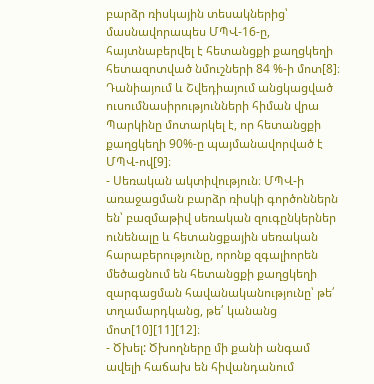բարձր ռիսկային տեսակներից՝ մասնավորապես ՄՊՎ-16-ը, հայտնաբերվել է հետանցքի քաղցկեղի հետազոտված նմուշների 84 %-ի մոտ[8]։ Դանիայում և Շվեդիայում անցկացված ուսումնասիրությունների հիման վրա Պարկինը մոտարկել է, որ հետանցքի քաղցկեղի 90%-ը պայմանավորված է ՄՊՎ-ով[9]։
- Սեռական ակտիվություն։ ՄՊՎ-ի առաջացման բարձր ռիսկի գործոններն են՝ բազմաթիվ սեռական զուգընկերներ ունենալը և հետանցքային սեռական հարաբերությունը, որոնք զգալիորեն մեծացնում են հետանցքի քաղցկեղի զարգացման հավանականությունը՝ թե՛ տղամարդկանց, թե՛ կանանց մոտ[10][11][12]։
- Ծխել: Ծխողները մի քանի անգամ ավելի հաճախ են հիվանդանում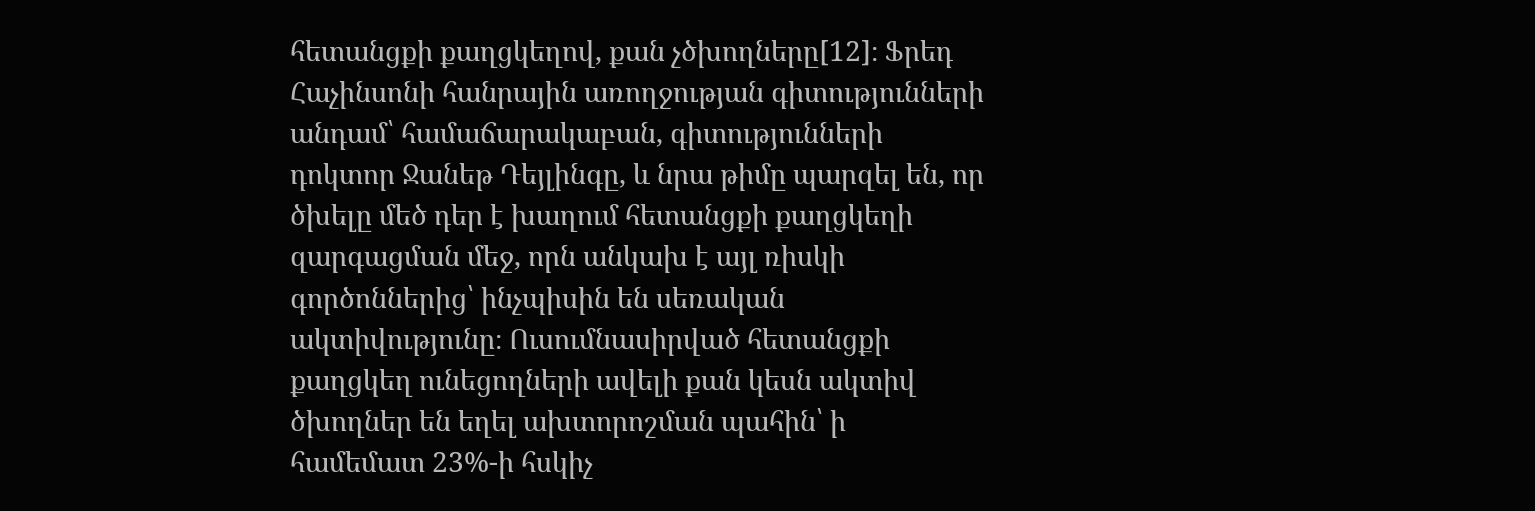հետանցքի քաղցկեղով, քան չծխողները[12]։ Ֆրեդ Հաչինսոնի հանրային առողջության գիտությունների անդամ՝ համաճարակաբան, գիտությունների դոկտոր Ջանեթ Դեյլինգը, և նրա թիմը պարզել են, որ ծխելը մեծ դեր է խաղում հետանցքի քաղցկեղի զարգացման մեջ, որն անկախ է այլ ռիսկի գործոններից՝ ինչպիսին են սեռական ակտիվությունը։ Ուսումնասիրված հետանցքի քաղցկեղ ունեցողների ավելի քան կեսն ակտիվ ծխողներ են եղել ախտորոշման պահին՝ ի համեմատ 23%-ի հսկիչ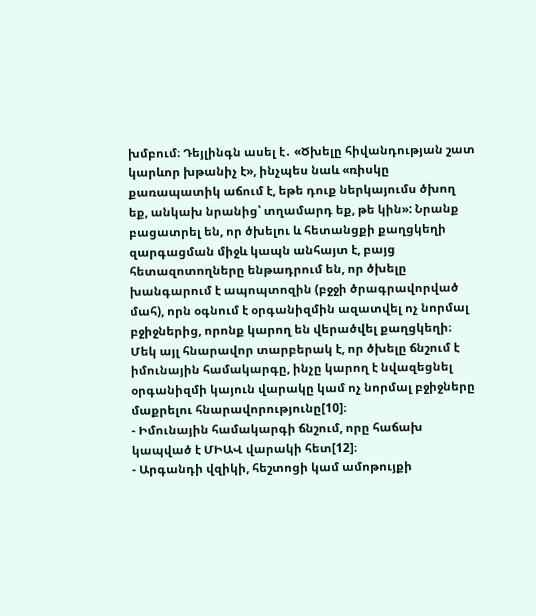խմբում։ Դեյլինգն ասել է․ «Ծխելը հիվանդության շատ կարևոր խթանիչ է», ինչպես նաև «ռիսկը քառապատիկ աճում է, եթե դուք ներկայումս ծխող եք, անկախ նրանից՝ տղամարդ եք, թե կին»: Նրանք բացատրել են, որ ծխելու և հետանցքի քաղցկեղի զարգացման միջև կապն անհայտ է, բայց հետազոտողները ենթադրում են, որ ծխելը խանգարում է ապոպտոզին (բջջի ծրագրավորված մահ), որն օգնում է օրգանիզմին ազատվել ոչ նորմալ բջիջներից, որոնք կարող են վերածվել քաղցկեղի։ Մեկ այլ հնարավոր տարբերակ է, որ ծխելը ճնշում է իմունային համակարգը, ինչը կարող է նվազեցնել օրգանիզմի կայուն վարակը կամ ոչ նորմալ բջիջները մաքրելու հնարավորությունը[10]։
- Իմունային համակարգի ճնշում, որը հաճախ կապված է ՄԻԱՎ վարակի հետ[12]։
- Արգանդի վզիկի, հեշտոցի կամ ամոթույքի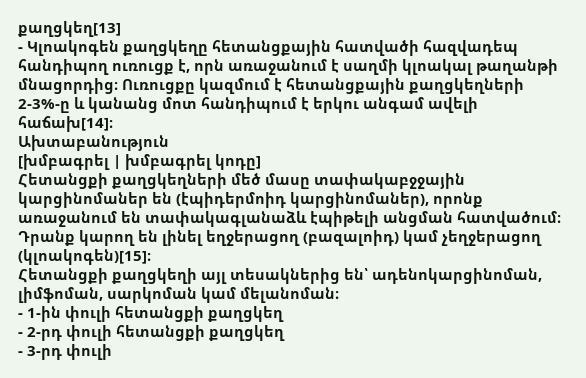քաղցկեղ[13]
- Կլոակոգեն քաղցկեղը հետանցքային հատվածի հազվադեպ հանդիպող ուռուցք է, որն առաջանում է սաղմի կլոակալ թաղանթի մնացորդից։ Ուռուցքը կազմում է հետանցքային քաղցկեղների 2-3%-ը և կանանց մոտ հանդիպում է երկու անգամ ավելի հաճախ[14]։
Ախտաբանություն
[խմբագրել | խմբագրել կոդը]
Հետանցքի քաղցկեղների մեծ մասը տափակաբջջային կարցինոմաներ են (էպիդերմոիդ կարցինոմաներ), որոնք առաջանում են տափակագլանաձև էպիթելի անցման հատվածում։ Դրանք կարող են լինել եղջերացող (բազալոիդ) կամ չեղջերացող (կլոակոգեն)[15]։
Հետանցքի քաղցկեղի այլ տեսակներից են՝ ադենոկարցինոման, լիմֆոման, սարկոման կամ մելանոման։
- 1-ին փուլի հետանցքի քաղցկեղ
- 2-րդ փուլի հետանցքի քաղցկեղ
- 3-րդ փուլի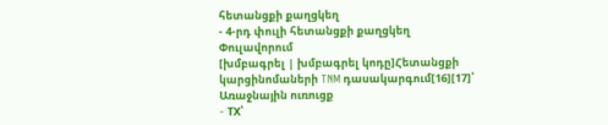հետանցքի քաղցկեղ
- 4-րդ փուլի հետանցքի քաղցկեղ
Փուլավորում
[խմբագրել | խմբագրել կոդը]Հետանցքի կարցինոմաների TNM դասակարգում[16][17]՝
Առաջնային ուռուցք
- TX՝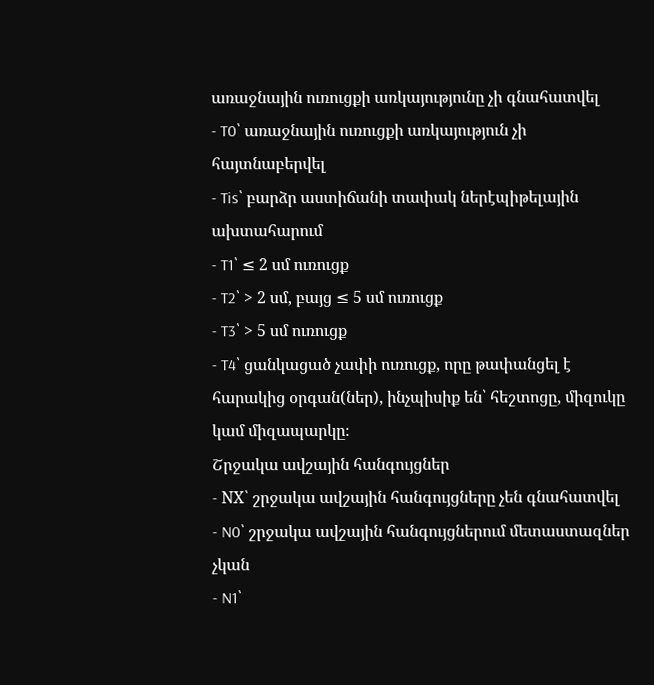առաջնային ուռուցքի առկայությունը չի գնահատվել
- T0՝ առաջնային ուռուցքի առկայություն չի հայտնաբերվել
- Tis՝ բարձր աստիճանի տափակ ներէպիթելային ախտահարում
- T1՝ ≤ 2 սմ ուռուցք
- T2՝ > 2 սմ, բայց ≤ 5 սմ ուռուցք
- T3՝ > 5 սմ ուռուցք
- T4՝ ցանկացած չափի ուռուցք, որը թափանցել է հարակից օրգան(ներ), ինչպիսիք են՝ հեշտոցը, միզուկը կամ միզապարկը։
Շրջակա ավշային հանգույցներ
- NX՝ շրջակա ավշային հանգույցները չեն գնահատվել
- N0՝ շրջակա ավշային հանգույցներում մետաստազներ չկան
- N1՝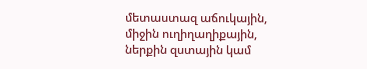մետաստազ աճուկային, միջին ուղիղաղիքային, ներքին զստային կամ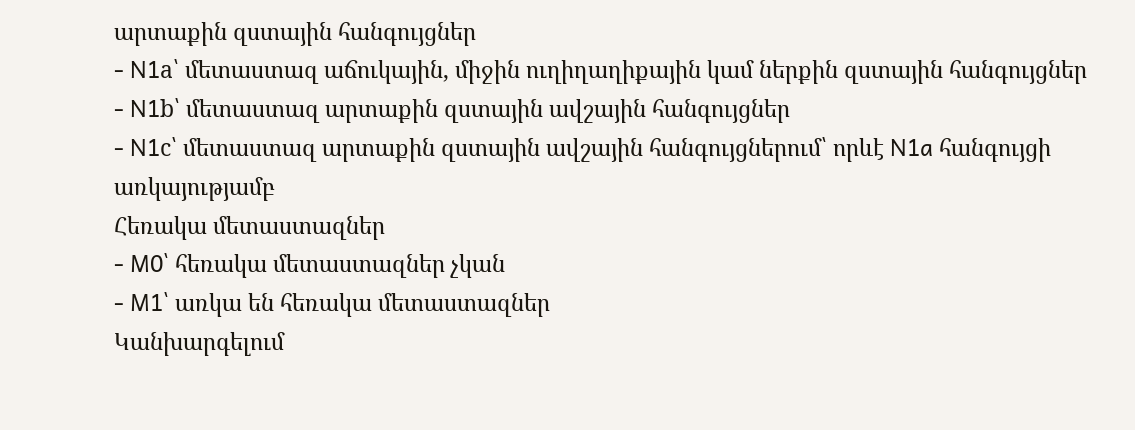արտաքին զստային հանգույցներ
- N1a՝ մետաստազ աճուկային, միջին ուղիղաղիքային կամ ներքին զստային հանգույցներ
- N1b՝ մետաստազ արտաքին զստային ավշային հանգույցներ
- N1c՝ մետաստազ արտաքին զստային ավշային հանգույցներում՝ որևէ N1a հանգույցի առկայությամբ
Հեռակա մետաստազներ
- M0՝ հեռակա մետաստազներ չկան
- M1՝ առկա են հեռակա մետաստազներ
Կանխարգելում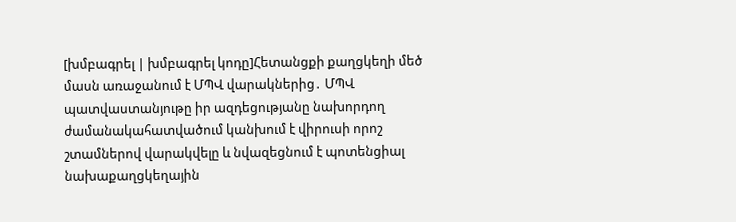[խմբագրել | խմբագրել կոդը]Հետանցքի քաղցկեղի մեծ մասն առաջանում է ՄՊՎ վարակներից․ ՄՊՎ պատվաստանյութը իր ազդեցությանը նախորդող ժամանակահատվածում կանխում է վիրուսի որոշ շտամներով վարակվելը և նվազեցնում է պոտենցիալ նախաքաղցկեղային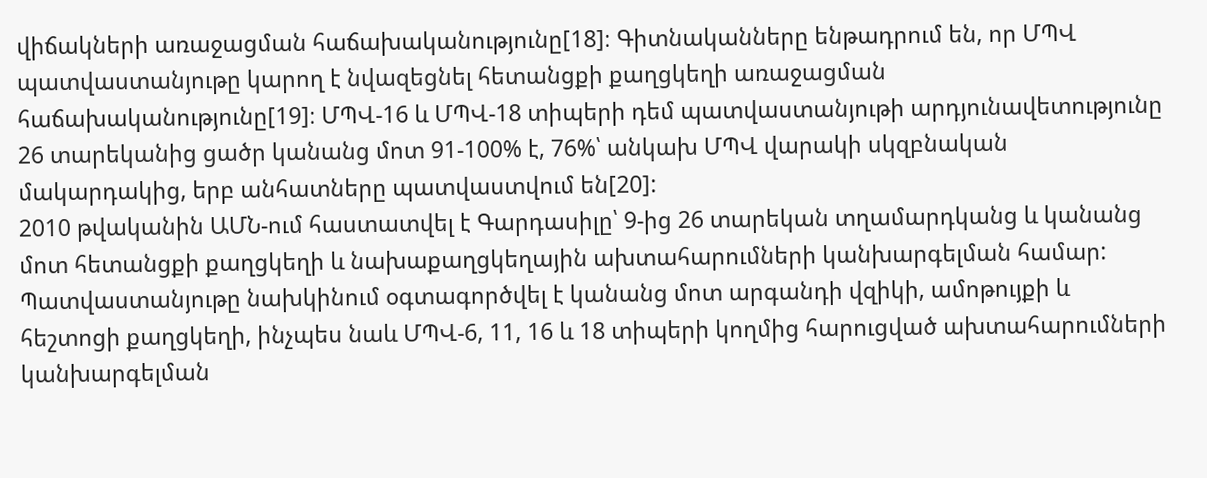վիճակների առաջացման հաճախականությունը[18]։ Գիտնականները ենթադրում են, որ ՄՊՎ պատվաստանյութը կարող է նվազեցնել հետանցքի քաղցկեղի առաջացման հաճախականությունը[19]։ ՄՊՎ-16 և ՄՊՎ-18 տիպերի դեմ պատվաստանյութի արդյունավետությունը 26 տարեկանից ցածր կանանց մոտ 91-100% է, 76%՝ անկախ ՄՊՎ վարակի սկզբնական մակարդակից, երբ անհատները պատվաստվում են[20]:
2010 թվականին ԱՄՆ-ում հաստատվել է Գարդասիլը՝ 9-ից 26 տարեկան տղամարդկանց և կանանց մոտ հետանցքի քաղցկեղի և նախաքաղցկեղային ախտահարումների կանխարգելման համար: Պատվաստանյութը նախկինում օգտագործվել է կանանց մոտ արգանդի վզիկի, ամոթույքի և հեշտոցի քաղցկեղի, ինչպես նաև ՄՊՎ-6, 11, 16 և 18 տիպերի կողմից հարուցված ախտահարումների կանխարգելման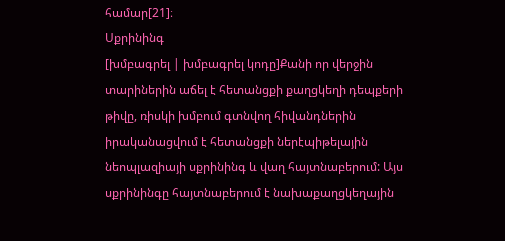համար[21]։
Սքրինինգ
[խմբագրել | խմբագրել կոդը]Քանի որ վերջին տարիներին աճել է հետանցքի քաղցկեղի դեպքերի թիվը, ռիսկի խմբում գտնվող հիվանդներին իրականացվում է հետանցքի ներէպիթելային նեոպլազիայի սքրինինգ և վաղ հայտնաբերում: Այս սքրինինգը հայտնաբերում է նախաքաղցկեղային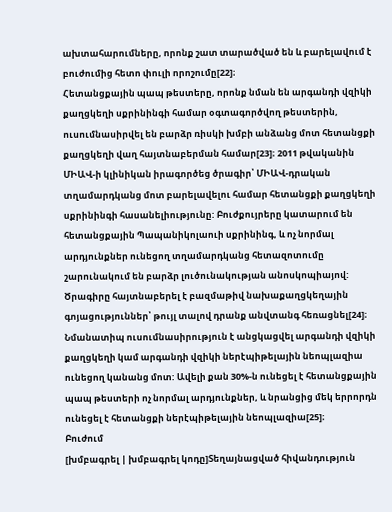ախտահարումները, որոնք շատ տարածված են և բարելավում է բուժումից հետո փուլի որոշումը[22]։
Հետանցքային պապ թեստերը, որոնք նման են արգանդի վզիկի քաղցկեղի սքրինինգի համար օգտագործվող թեստերին, ուսումնասիրվել են բարձր ռիսկի խմբի անձանց մոտ հետանցքի քաղցկեղի վաղ հայտնաբերման համար[23]։ 2011 թվականին ՄԻԱՎ-ի կլինիկան իրագործեց ծրագիր՝ ՄԻԱՎ-դրական տղամարդկանց մոտ բարելավելու համար հետանցքի քաղցկեղի սքրինինգի հասանելիությունը: Բուժքույրերը կատարում են հետանցքային Պապանիկոլաուի սքրինինգ, և ոչ նորմալ արդյունքներ ունեցող տղամարդկանց հետազոտումը շարունակում են բարձր լուծունակության անոսկոպիայով: Ծրագիրը հայտնաբերել է բազմաթիվ նախաքաղցկեղային գոյացություններ՝ թույլ տալով դրանք անվտանգ հեռացնել[24]։ Նմանատիպ ուսումնասիրություն է անցկացվել արգանդի վզիկի քաղցկեղի կամ արգանդի վզիկի ներէպիթելային նեոպլազիա ունեցող կանանց մոտ: Ավելի քան 30%-ն ունեցել է հետանցքային պապ թեստերի ոչ նորմալ արդյունքներ, և նրանցից մեկ երրորդն ունեցել է հետանցքի ներէպիթելային նեոպլազիա[25]։
Բուժում
[խմբագրել | խմբագրել կոդը]Տեղայնացված հիվանդություն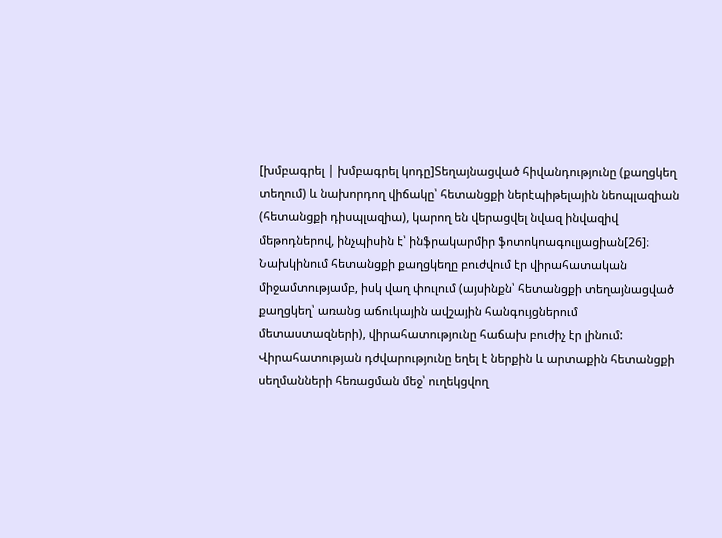[խմբագրել | խմբագրել կոդը]Տեղայնացված հիվանդությունը (քաղցկեղ տեղում) և նախորդող վիճակը՝ հետանցքի ներէպիթելային նեոպլազիան (հետանցքի դիսպլազիա), կարող են վերացվել նվազ ինվազիվ մեթոդներով, ինչպիսին է՝ ինֆրակարմիր ֆոտոկոագուլյացիան[26]։
Նախկինում հետանցքի քաղցկեղը բուժվում էր վիրահատական միջամտությամբ, իսկ վաղ փուլում (այսինքն՝ հետանցքի տեղայնացված քաղցկեղ՝ առանց աճուկային ավշային հանգույցներում մետաստազների), վիրահատությունը հաճախ բուժիչ էր լինում: Վիրահատության դժվարությունը եղել է ներքին և արտաքին հետանցքի սեղմանների հեռացման մեջ՝ ուղեկցվող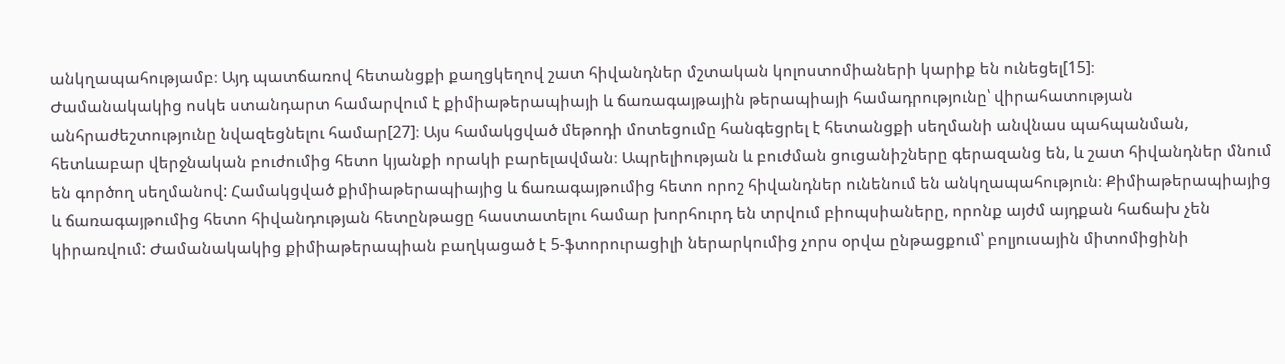անկղապահությամբ։ Այդ պատճառով հետանցքի քաղցկեղով շատ հիվանդներ մշտական կոլոստոմիաների կարիք են ունեցել[15]։
Ժամանակակից ոսկե ստանդարտ համարվում է քիմիաթերապիայի և ճառագայթային թերապիայի համադրությունը՝ վիրահատության անհրաժեշտությունը նվազեցնելու համար[27]։ Այս համակցված մեթոդի մոտեցումը հանգեցրել է հետանցքի սեղմանի անվնաս պահպանման, հետևաբար վերջնական բուժումից հետո կյանքի որակի բարելավման։ Ապրելիության և բուժման ցուցանիշները գերազանց են, և շատ հիվանդներ մնում են գործող սեղմանով: Համակցված քիմիաթերապիայից և ճառագայթումից հետո որոշ հիվանդներ ունենում են անկղապահություն։ Քիմիաթերապիայից և ճառագայթումից հետո հիվանդության հետընթացը հաստատելու համար խորհուրդ են տրվում բիոպսիաները, որոնք այժմ այդքան հաճախ չեն կիրառվում: Ժամանակակից քիմիաթերապիան բաղկացած է 5-ֆտորուրացիլի ներարկումից չորս օրվա ընթացքում՝ բոլյուսային միտոմիցինի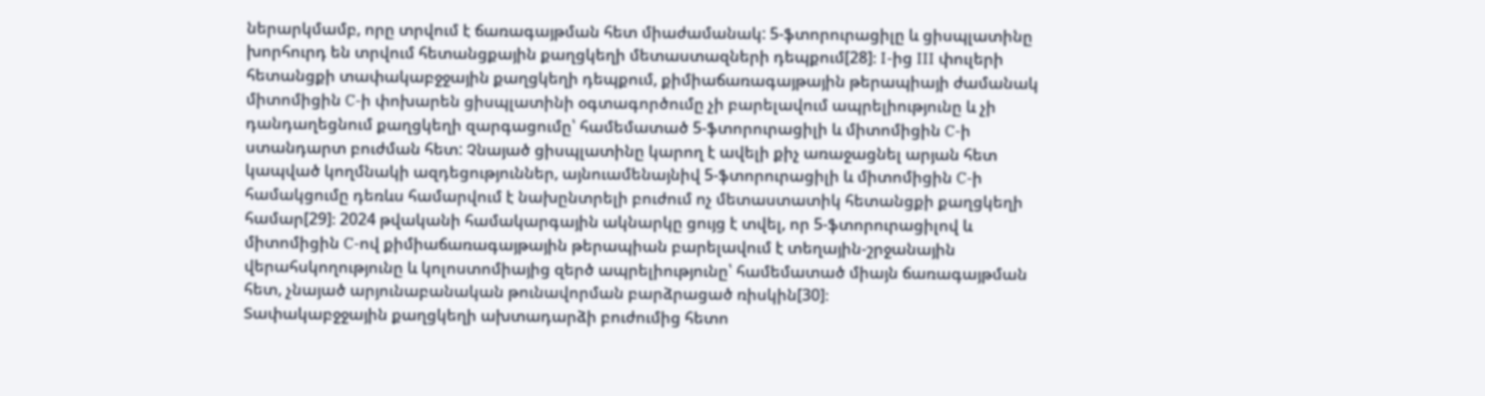ներարկմամբ, որը տրվում է ճառագայթման հետ միաժամանակ: 5-ֆտորուրացիլը և ցիսպլատինը խորհուրդ են տրվում հետանցքային քաղցկեղի մետաստազների դեպքում[28]։ I-ից III փուլերի հետանցքի տափակաբջջային քաղցկեղի դեպքում, քիմիաճառագայթային թերապիայի ժամանակ միտոմիցին C-ի փոխարեն ցիսպլատինի օգտագործումը չի բարելավում ապրելիությունը և չի դանդաղեցնում քաղցկեղի զարգացումը՝ համեմատած 5-ֆտորուրացիլի և միտոմիցին C-ի ստանդարտ բուժման հետ: Չնայած ցիսպլատինը կարող է ավելի քիչ առաջացնել արյան հետ կապված կողմնակի ազդեցություններ, այնուամենայնիվ 5-ֆտորուրացիլի և միտոմիցին C-ի համակցումը դեռևս համարվում է նախընտրելի բուժում ոչ մետաստատիկ հետանցքի քաղցկեղի համար[29]։ 2024 թվականի համակարգային ակնարկը ցույց է տվել, որ 5-ֆտորուրացիլով և միտոմիցին C-ով քիմիաճառագայթային թերապիան բարելավում է տեղային-շրջանային վերահսկողությունը և կոլոստոմիայից զերծ ապրելիությունը՝ համեմատած միայն ճառագայթման հետ, չնայած արյունաբանական թունավորման բարձրացած ռիսկին[30]։
Տափակաբջջային քաղցկեղի ախտադարձի բուժումից հետո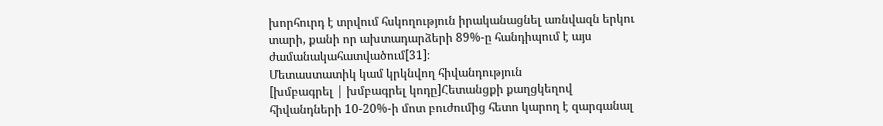խորհուրդ է տրվում հսկողություն իրականացնել առնվազն երկու տարի, քանի որ ախտադարձերի 89%-ը հանդիպում է այս ժամանակահատվածում[31]։
Մետաստատիկ կամ կրկնվող հիվանդություն
[խմբագրել | խմբագրել կոդը]Հետանցքի քաղցկեղով հիվանդների 10-20%-ի մոտ բուժումից հետո կարող է զարգանալ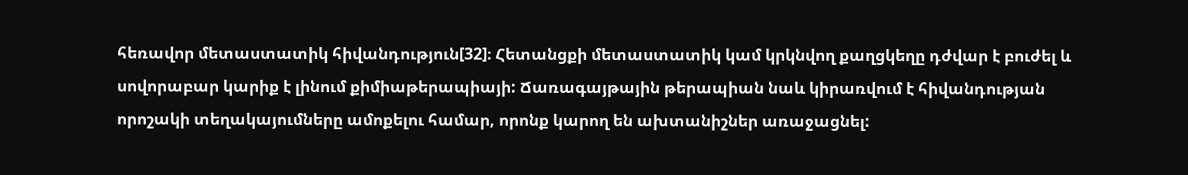հեռավոր մետաստատիկ հիվանդություն[32]։ Հետանցքի մետաստատիկ կամ կրկնվող քաղցկեղը դժվար է բուժել և սովորաբար կարիք է լինում քիմիաթերապիայի: Ճառագայթային թերապիան նաև կիրառվում է հիվանդության որոշակի տեղակայումները ամոքելու համար, որոնք կարող են ախտանիշներ առաջացնել: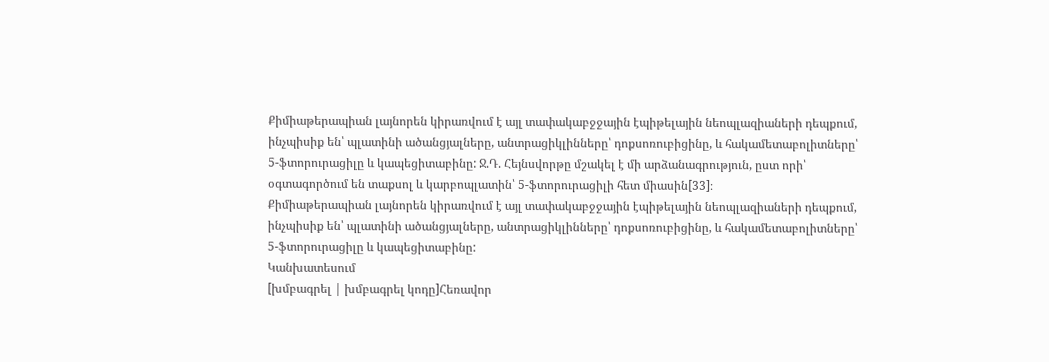Քիմիաթերապիան լայնորեն կիրառվում է այլ տափակաբջջային էպիթելային նեոպլազիաների դեպքում, ինչպիսիք են՝ պլատինի ածանցյալները, անտրացիկլինները՝ դոքսոռուբիցինը, և հակամետաբոլիտները՝ 5-ֆտորուրացիլը և կապեցիտաբինը: Ջ.Դ. Հեյնսվորթը մշակել է մի արձանագրություն, ըստ որի՝ օգտագործում են տաքսոլ և կարբոպլատին՝ 5-ֆտորուրացիլի հետ միասին[33]։
Քիմիաթերապիան լայնորեն կիրառվում է այլ տափակաբջջային էպիթելային նեոպլազիաների դեպքում, ինչպիսիք են՝ պլատինի ածանցյալները, անտրացիկլինները՝ դոքսոռուբիցինը, և հակամետաբոլիտները՝ 5-ֆտորուրացիլը և կապեցիտաբինը:
Կանխատեսում
[խմբագրել | խմբագրել կոդը]Հեռավոր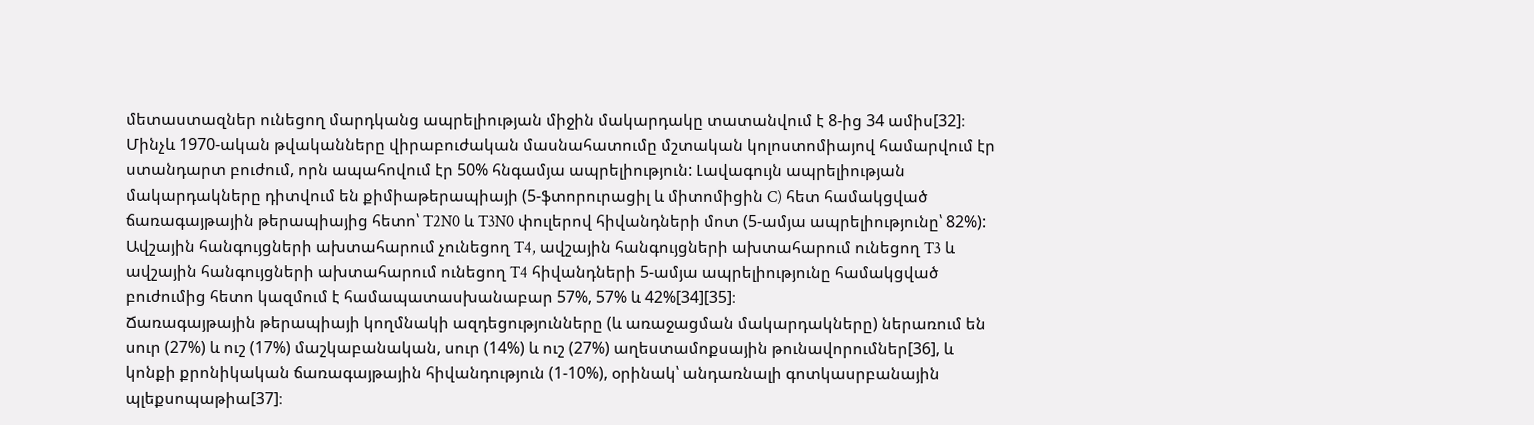մետաստազներ ունեցող մարդկանց ապրելիության միջին մակարդակը տատանվում է 8-ից 34 ամիս[32]։ Մինչև 1970-ական թվականները վիրաբուժական մասնահատումը մշտական կոլոստոմիայով համարվում էր ստանդարտ բուժում, որն ապահովում էր 50% հնգամյա ապրելիություն: Լավագույն ապրելիության մակարդակները դիտվում են քիմիաթերապիայի (5-ֆտորուրացիլ և միտոմիցին C) հետ համակցված ճառագայթային թերապիայից հետո՝ T2N0 և T3N0 փուլերով հիվանդների մոտ (5-ամյա ապրելիությունը՝ 82%): Ավշային հանգույցների ախտահարում չունեցող T4, ավշային հանգույցների ախտահարում ունեցող T3 և ավշային հանգույցների ախտահարում ունեցող T4 հիվանդների 5-ամյա ապրելիությունը համակցված բուժումից հետո կազմում է համապատասխանաբար 57%, 57% և 42%[34][35]։
Ճառագայթային թերապիայի կողմնակի ազդեցությունները (և առաջացման մակարդակները) ներառում են սուր (27%) և ուշ (17%) մաշկաբանական, սուր (14%) և ուշ (27%) աղեստամոքսային թունավորումներ[36], և կոնքի քրոնիկական ճառագայթային հիվանդություն (1-10%), օրինակ՝ անդառնալի գոտկասրբանային պլեքսոպաթիա[37]։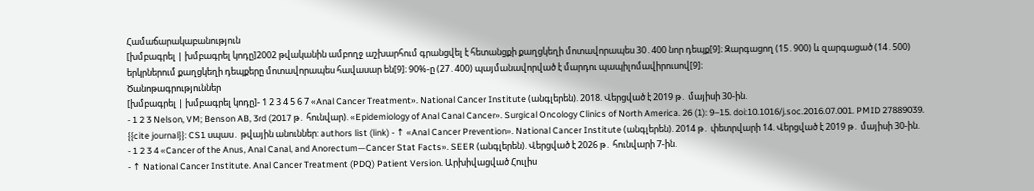Համաճարակաբանություն
[խմբագրել | խմբագրել կոդը]2002 թվականին ամբողջ աշխարհում գրանցվել է հետանցքի քաղցկեղի մոտավորապես 30․400 նոր դեպք[9]։ Զարգացող (15․900) և զարգացած (14․500) երկրներում քաղցկեղի դեպքերը մոտավորապես հավասար են[9]։ 90%-ը (27․400) պայմանավորված է մարդու պապիլոմավիրուսով[9]։
Ծանոթագրություններ
[խմբագրել | խմբագրել կոդը]- 1 2 3 4 5 6 7 «Anal Cancer Treatment». National Cancer Institute (անգլերեն). 2018. Վերցված է 2019 թ․ մայիսի 30-ին.
- 1 2 3 Nelson, VM; Benson AB, 3rd (2017 թ․ հունվար). «Epidemiology of Anal Canal Cancer». Surgical Oncology Clinics of North America. 26 (1): 9–15. doi:10.1016/j.soc.2016.07.001. PMID 27889039.
{{cite journal}}: CS1 սպաս․ թվային անուններ: authors list (link) - ↑ «Anal Cancer Prevention». National Cancer Institute (անգլերեն). 2014 թ․ փետրվարի 14. Վերցված է 2019 թ․ մայիսի 30-ին.
- 1 2 3 4 «Cancer of the Anus, Anal Canal, and Anorectum—Cancer Stat Facts». SEER (անգլերեն). Վերցված է 2026 թ․ հունվարի 7-ին.
- ↑ National Cancer Institute. Anal Cancer Treatment (PDQ) Patient Version. Արխիվացված Հուլիս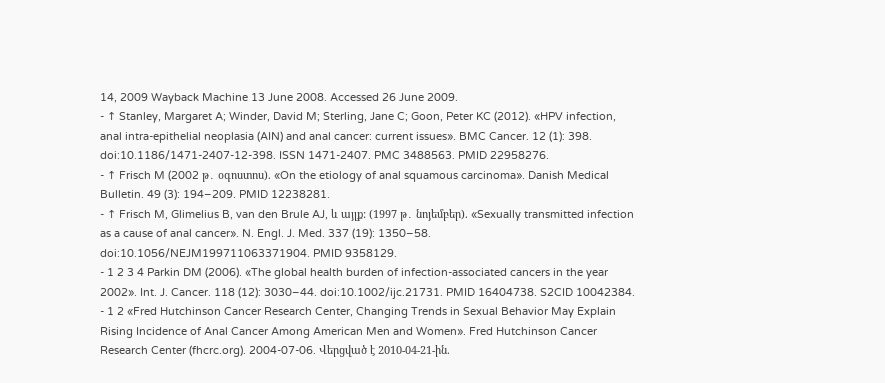14, 2009 Wayback Machine 13 June 2008. Accessed 26 June 2009.
- ↑ Stanley, Margaret A; Winder, David M; Sterling, Jane C; Goon, Peter KC (2012). «HPV infection, anal intra-epithelial neoplasia (AIN) and anal cancer: current issues». BMC Cancer. 12 (1): 398. doi:10.1186/1471-2407-12-398. ISSN 1471-2407. PMC 3488563. PMID 22958276.
- ↑ Frisch M (2002 թ․ օգոստոս). «On the etiology of anal squamous carcinoma». Danish Medical Bulletin. 49 (3): 194–209. PMID 12238281.
- ↑ Frisch M, Glimelius B, van den Brule AJ, և այլք: (1997 թ․ նոյեմբեր). «Sexually transmitted infection as a cause of anal cancer». N. Engl. J. Med. 337 (19): 1350–58. doi:10.1056/NEJM199711063371904. PMID 9358129.
- 1 2 3 4 Parkin DM (2006). «The global health burden of infection-associated cancers in the year 2002». Int. J. Cancer. 118 (12): 3030–44. doi:10.1002/ijc.21731. PMID 16404738. S2CID 10042384.
- 1 2 «Fred Hutchinson Cancer Research Center, Changing Trends in Sexual Behavior May Explain Rising Incidence of Anal Cancer Among American Men and Women». Fred Hutchinson Cancer Research Center (fhcrc.org). 2004-07-06. Վերցված է 2010-04-21-ին.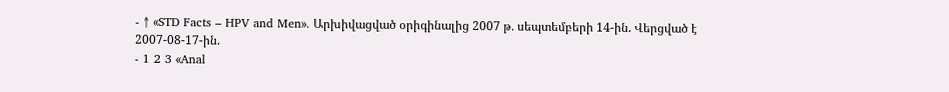- ↑ «STD Facts – HPV and Men». Արխիվացված օրիգինալից 2007 թ․ սեպտեմբերի 14-ին. Վերցված է 2007-08-17-ին.
- 1 2 3 «Anal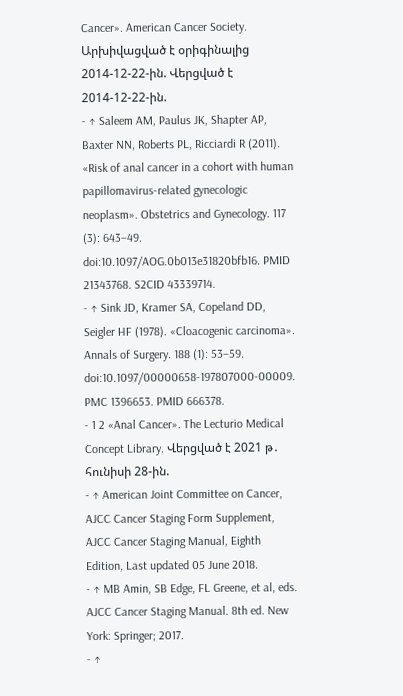Cancer». American Cancer Society. Արխիվացված է օրիգինալից 2014-12-22-ին. Վերցված է 2014-12-22-ին.
- ↑ Saleem AM, Paulus JK, Shapter AP, Baxter NN, Roberts PL, Ricciardi R (2011). «Risk of anal cancer in a cohort with human papillomavirus-related gynecologic neoplasm». Obstetrics and Gynecology. 117 (3): 643–49. doi:10.1097/AOG.0b013e31820bfb16. PMID 21343768. S2CID 43339714.
- ↑ Sink JD, Kramer SA, Copeland DD, Seigler HF (1978). «Cloacogenic carcinoma». Annals of Surgery. 188 (1): 53–59. doi:10.1097/00000658-197807000-00009. PMC 1396653. PMID 666378.
- 1 2 «Anal Cancer». The Lecturio Medical Concept Library. Վերցված է 2021 թ․ հունիսի 28-ին.
- ↑ American Joint Committee on Cancer, AJCC Cancer Staging Form Supplement, AJCC Cancer Staging Manual, Eighth Edition, Last updated 05 June 2018.
- ↑ MB Amin, SB Edge, FL Greene, et al, eds. AJCC Cancer Staging Manual. 8th ed. New York: Springer; 2017.
- ↑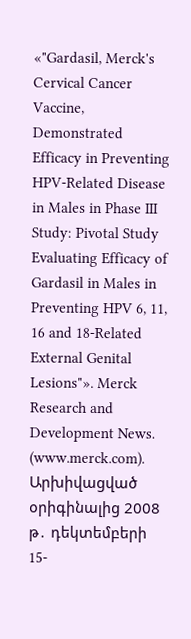«"Gardasil, Merck's Cervical Cancer Vaccine, Demonstrated Efficacy in Preventing HPV-Related Disease in Males in Phase III Study: Pivotal Study Evaluating Efficacy of Gardasil in Males in Preventing HPV 6, 11, 16 and 18-Related External Genital Lesions"». Merck Research and Development News. (www.merck.com). Արխիվացված օրիգինալից 2008 թ․ դեկտեմբերի 15-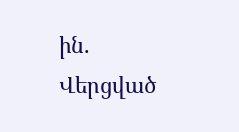ին. Վերցված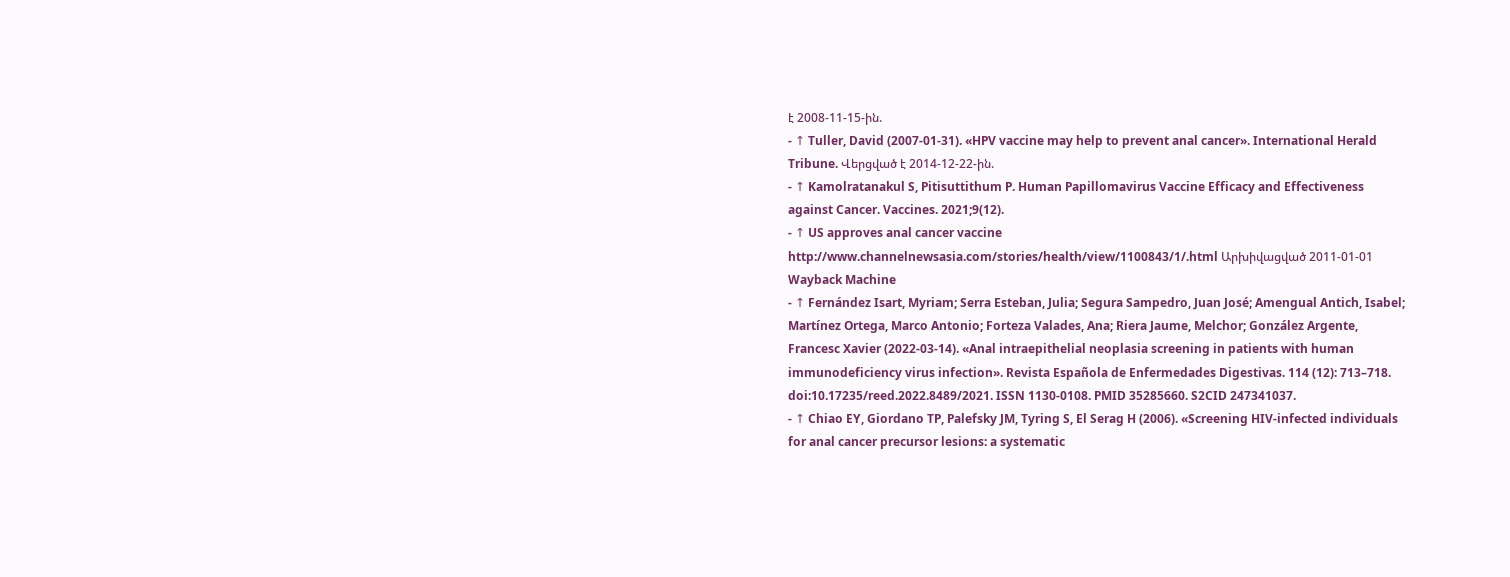է 2008-11-15-ին.
- ↑ Tuller, David (2007-01-31). «HPV vaccine may help to prevent anal cancer». International Herald Tribune. Վերցված է 2014-12-22-ին.
- ↑ Kamolratanakul S, Pitisuttithum P. Human Papillomavirus Vaccine Efficacy and Effectiveness against Cancer. Vaccines. 2021;9(12).
- ↑ US approves anal cancer vaccine http://www.channelnewsasia.com/stories/health/view/1100843/1/.html Արխիվացված 2011-01-01 Wayback Machine
- ↑ Fernández Isart, Myriam; Serra Esteban, Julia; Segura Sampedro, Juan José; Amengual Antich, Isabel; Martínez Ortega, Marco Antonio; Forteza Valades, Ana; Riera Jaume, Melchor; González Argente, Francesc Xavier (2022-03-14). «Anal intraepithelial neoplasia screening in patients with human immunodeficiency virus infection». Revista Española de Enfermedades Digestivas. 114 (12): 713–718. doi:10.17235/reed.2022.8489/2021. ISSN 1130-0108. PMID 35285660. S2CID 247341037.
- ↑ Chiao EY, Giordano TP, Palefsky JM, Tyring S, El Serag H (2006). «Screening HIV-infected individuals for anal cancer precursor lesions: a systematic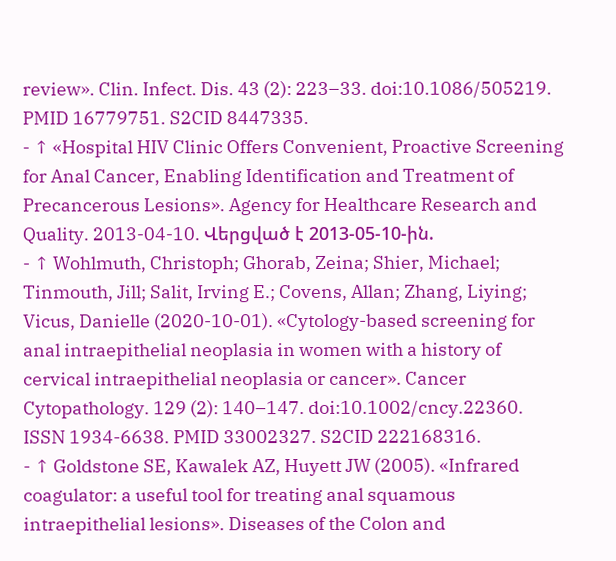review». Clin. Infect. Dis. 43 (2): 223–33. doi:10.1086/505219. PMID 16779751. S2CID 8447335.
- ↑ «Hospital HIV Clinic Offers Convenient, Proactive Screening for Anal Cancer, Enabling Identification and Treatment of Precancerous Lesions». Agency for Healthcare Research and Quality. 2013-04-10. Վերցված է 2013-05-10-ին.
- ↑ Wohlmuth, Christoph; Ghorab, Zeina; Shier, Michael; Tinmouth, Jill; Salit, Irving E.; Covens, Allan; Zhang, Liying; Vicus, Danielle (2020-10-01). «Cytology-based screening for anal intraepithelial neoplasia in women with a history of cervical intraepithelial neoplasia or cancer». Cancer Cytopathology. 129 (2): 140–147. doi:10.1002/cncy.22360. ISSN 1934-6638. PMID 33002327. S2CID 222168316.
- ↑ Goldstone SE, Kawalek AZ, Huyett JW (2005). «Infrared coagulator: a useful tool for treating anal squamous intraepithelial lesions». Diseases of the Colon and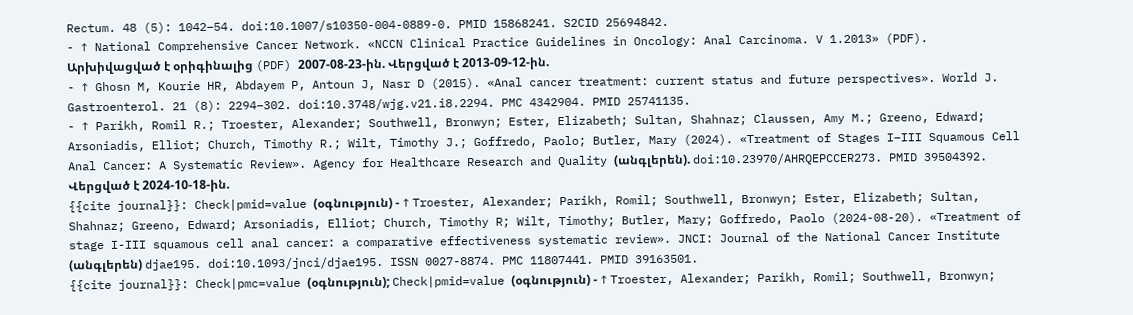Rectum. 48 (5): 1042–54. doi:10.1007/s10350-004-0889-0. PMID 15868241. S2CID 25694842.
- ↑ National Comprehensive Cancer Network. «NCCN Clinical Practice Guidelines in Oncology: Anal Carcinoma. V 1.2013» (PDF). Արխիվացված է օրիգինալից (PDF) 2007-08-23-ին. Վերցված է 2013-09-12-ին.
- ↑ Ghosn M, Kourie HR, Abdayem P, Antoun J, Nasr D (2015). «Anal cancer treatment: current status and future perspectives». World J. Gastroenterol. 21 (8): 2294–302. doi:10.3748/wjg.v21.i8.2294. PMC 4342904. PMID 25741135.
- ↑ Parikh, Romil R.; Troester, Alexander; Southwell, Bronwyn; Ester, Elizabeth; Sultan, Shahnaz; Claussen, Amy M.; Greeno, Edward; Arsoniadis, Elliot; Church, Timothy R.; Wilt, Timothy J.; Goffredo, Paolo; Butler, Mary (2024). «Treatment of Stages I–III Squamous Cell Anal Cancer: A Systematic Review». Agency for Healthcare Research and Quality (անգլերեն). doi:10.23970/AHRQEPCCER273. PMID 39504392. Վերցված է 2024-10-18-ին.
{{cite journal}}: Check|pmid=value (օգնություն) - ↑ Troester, Alexander; Parikh, Romil; Southwell, Bronwyn; Ester, Elizabeth; Sultan, Shahnaz; Greeno, Edward; Arsoniadis, Elliot; Church, Timothy R; Wilt, Timothy; Butler, Mary; Goffredo, Paolo (2024-08-20). «Treatment of stage I-III squamous cell anal cancer: a comparative effectiveness systematic review». JNCI: Journal of the National Cancer Institute (անգլերեն) djae195. doi:10.1093/jnci/djae195. ISSN 0027-8874. PMC 11807441. PMID 39163501.
{{cite journal}}: Check|pmc=value (օգնություն); Check|pmid=value (օգնություն) - ↑ Troester, Alexander; Parikh, Romil; Southwell, Bronwyn;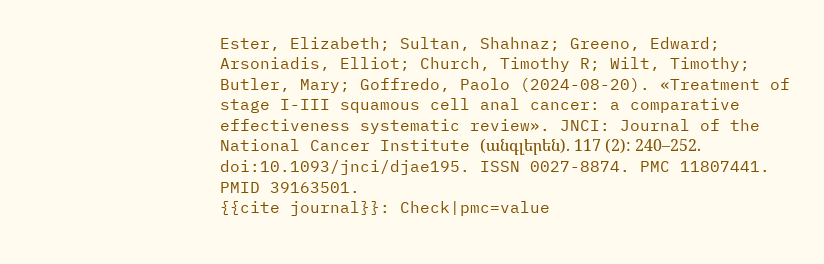Ester, Elizabeth; Sultan, Shahnaz; Greeno, Edward; Arsoniadis, Elliot; Church, Timothy R; Wilt, Timothy; Butler, Mary; Goffredo, Paolo (2024-08-20). «Treatment of stage I-III squamous cell anal cancer: a comparative effectiveness systematic review». JNCI: Journal of the National Cancer Institute (անգլերեն). 117 (2): 240–252. doi:10.1093/jnci/djae195. ISSN 0027-8874. PMC 11807441. PMID 39163501.
{{cite journal}}: Check|pmc=value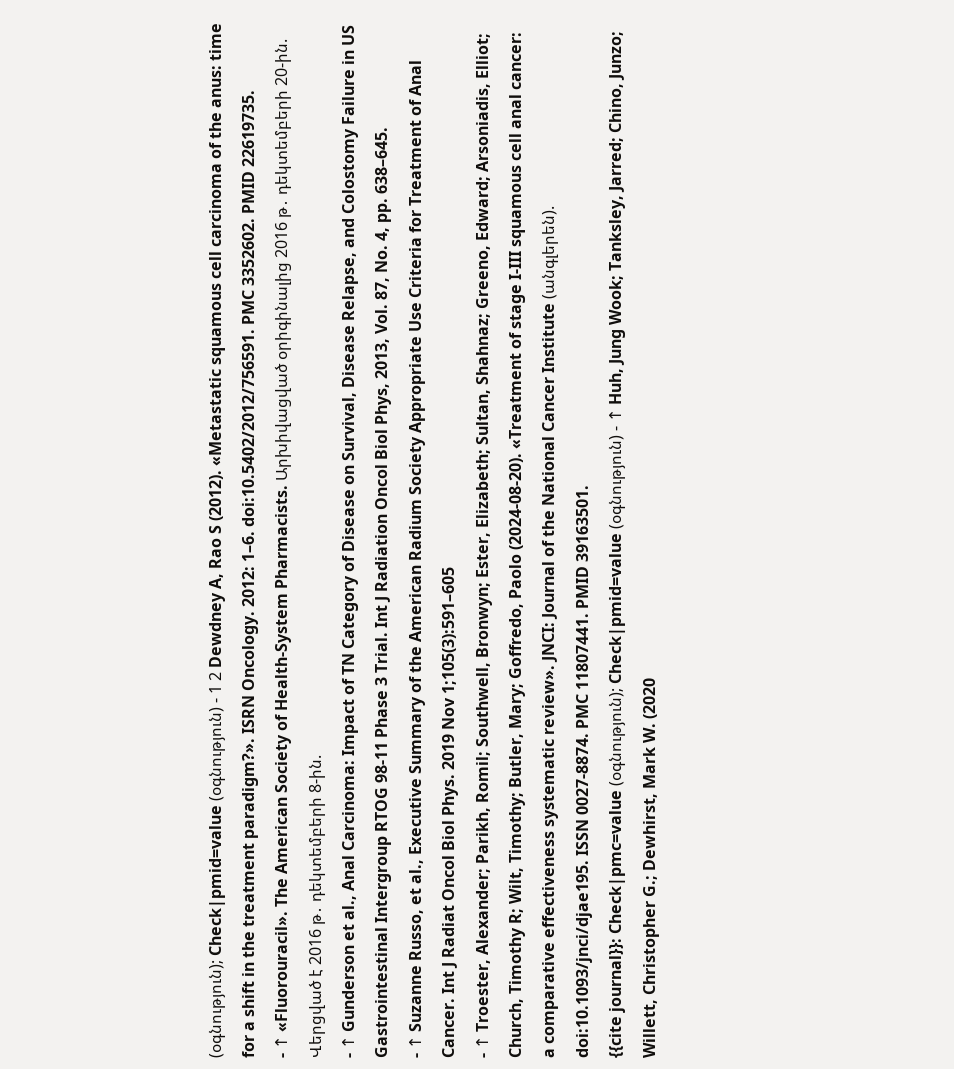(օգնություն); Check|pmid=value (օգնություն) - 1 2 Dewdney A, Rao S (2012). «Metastatic squamous cell carcinoma of the anus: time for a shift in the treatment paradigm?». ISRN Oncology. 2012: 1–6. doi:10.5402/2012/756591. PMC 3352602. PMID 22619735.
- ↑ «Fluorouracil». The American Society of Health-System Pharmacists. Արխիվացված օրիգինալից 2016 թ․ դեկտեմբերի 20-ին. Վերցված է 2016 թ․ դեկտեմբերի 8-ին.
- ↑ Gunderson et al., Anal Carcinoma: Impact of TN Category of Disease on Survival, Disease Relapse, and Colostomy Failure in US Gastrointestinal Intergroup RTOG 98-11 Phase 3 Trial. Int J Radiation Oncol Biol Phys, 2013, Vol. 87, No. 4, pp. 638–645.
- ↑ Suzanne Russo, et al., Executive Summary of the American Radium Society Appropriate Use Criteria for Treatment of Anal Cancer. Int J Radiat Oncol Biol Phys. 2019 Nov 1;105(3):591–605
- ↑ Troester, Alexander; Parikh, Romil; Southwell, Bronwyn; Ester, Elizabeth; Sultan, Shahnaz; Greeno, Edward; Arsoniadis, Elliot; Church, Timothy R; Wilt, Timothy; Butler, Mary; Goffredo, Paolo (2024-08-20). «Treatment of stage I-III squamous cell anal cancer: a comparative effectiveness systematic review». JNCI: Journal of the National Cancer Institute (անգլերեն). doi:10.1093/jnci/djae195. ISSN 0027-8874. PMC 11807441. PMID 39163501.
{{cite journal}}: Check|pmc=value (օգնություն); Check|pmid=value (օգնություն) - ↑ Huh, Jung Wook; Tanksley, Jarred; Chino, Junzo; Willett, Christopher G.; Dewhirst, Mark W. (2020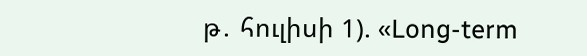թ․ հուլիսի 1). «Long-term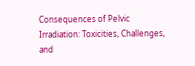Consequences of Pelvic Irradiation: Toxicities, Challenges, and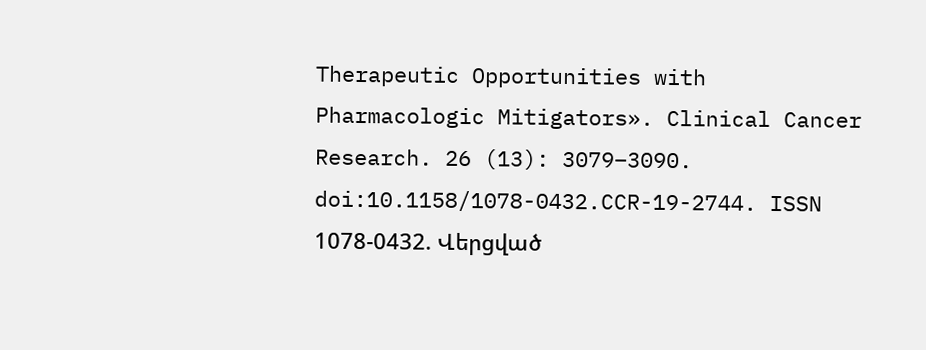Therapeutic Opportunities with Pharmacologic Mitigators». Clinical Cancer Research. 26 (13): 3079–3090. doi:10.1158/1078-0432.CCR-19-2744. ISSN 1078-0432. Վերցված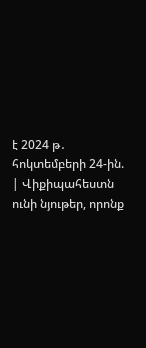է 2024 թ․ հոկտեմբերի 24-ին.
| Վիքիպահեստն ունի նյութեր, որոնք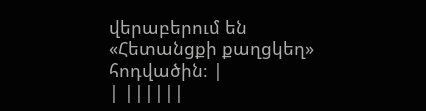վերաբերում են «Հետանցքի քաղցկեղ» հոդվածին։ |
| ||||||